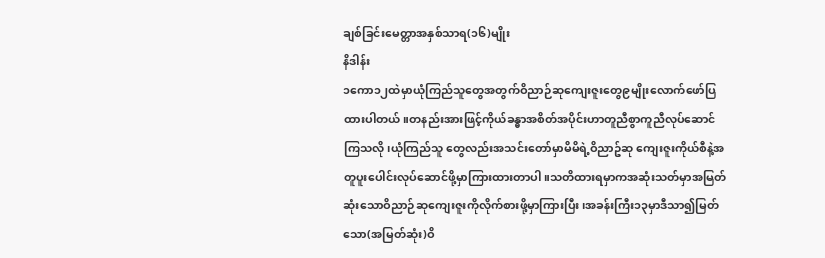ချစ်ခြင်းမေတ္တာအနှစ်သာရ(၁၆)မျိုး
နိဒါန်း
၁ကော၁၂ထဲမှာယုံကြည်သူတွေအတွက်ဝိညာဉ်ဆုကျေးဇူးတွေ၉မျိုးလောက်ဖော်ပြထားပါတယ်။တနည်းအားဖြင့်ကိုယ်ခန္ဓာအစိတ်အပိုင်းဟာတူညီစွာကူညီလုပ်ဆောင်ကြသလို၊ယုံကြည်သူ တွေလည်းအသင်းတော်မှာမိမိရဲ့ဝိညာဥ်ဆု ကျေးဇူးကိုယ်စီနဲ့အတူပူးပေါင်းလုပ်ဆောင်ဖို့မှာကြားထားတာပါ။သတိထားရမှာကအဆုံးသတ်မှာအမြတ်ဆုံးသောဝိညာဉ်ဆုကျေးဇူးကိုလိုက်စားဖို့မှာကြားပြီး၊အခန်းကြီး၁၃မှာဒီသာ၍မြတ်သော(အမြတ်ဆုံး)ဝိ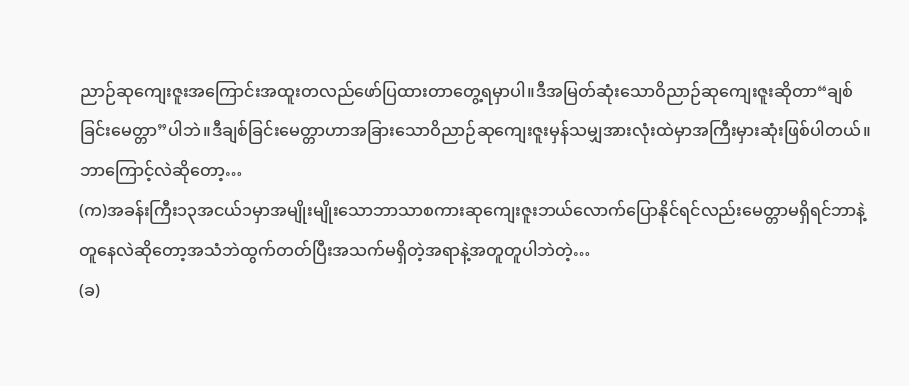ညာဉ်ဆုကျေးဇူးအကြောင်းအထူးတလည်ဖော်ပြထားတာတွေ့ရမှာပါ။ဒီအမြတ်ဆုံးသောဝိညာဉ်ဆုကျေးဇူးဆိုတာ“ချစ်ခြင်းမေတ္တာ”ပါဘဲ။ဒီချစ်ခြင်းမေတ္တာဟာအခြားသောဝိညာဉ်ဆုကျေးဇူးမှန်သမျှအားလုံးထဲမှာအကြီးမှားဆုံးဖြစ်ပါတယ်။ဘာကြောင့်လဲဆိုတော့…
(က)အခန်းကြီး၁၃အငယ်၁မှာအမျိုးမျိုးသောဘာသာစကားဆုကျေးဇူးဘယ်လောက်ပြောနိုင်ရင်လည်းမေတ္တာမရှိရင်ဘာနဲ့တူနေလဲဆိုတော့အသံဘဲထွက်တတ်ပြီးအသက်မရှိတဲ့အရာနဲ့အတူတူပါဘဲတဲ့…
(ခ)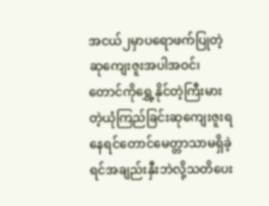အငယ်၂မှာပရောဖက်ပြုတဲ့ဆုကျေးဇူးအပါအဝင်၊တောင်ကိုရွှေ့နိုင်တဲ့ကြီးမားတဲ့ယုံကြည်ခြင်းဆုကျေးဇူးရနေရင်တောင်မေတ္တာသာမရှိခဲ့ရင်အချည်းနှီးဘဲလို့သတိပေး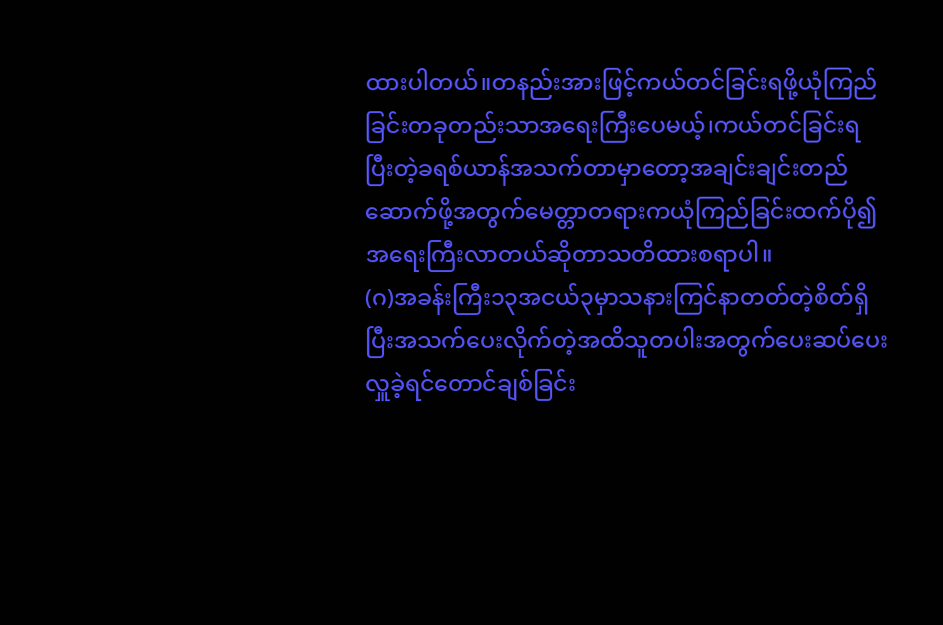ထားပါတယ်။တနည်းအားဖြင့်ကယ်တင်ခြင်းရဖို့ယုံကြည်ခြင်းတခုတည်းသာအရေးကြီးပေမယ့်၊ကယ်တင်ခြင်းရပြီးတဲ့ခရစ်ယာန်အသက်တာမှာတော့အချင်းချင်းတည်ဆောက်ဖို့အတွက်မေတ္တာတရားကယုံကြည်ခြင်းထက်ပို၍အရေးကြီးလာတယ်ဆိုတာသတိထားစရာပါ။
(ဂ)အခန်းကြီး၁၃အငယ်၃မှာသနားကြင်နာတတ်တဲ့စိတ်ရှိပြီးအသက်ပေးလိုက်တဲ့အထိသူတပါးအတွက်ပေးဆပ်ပေးလှူခဲ့ရင်တောင်ချစ်ခြင်း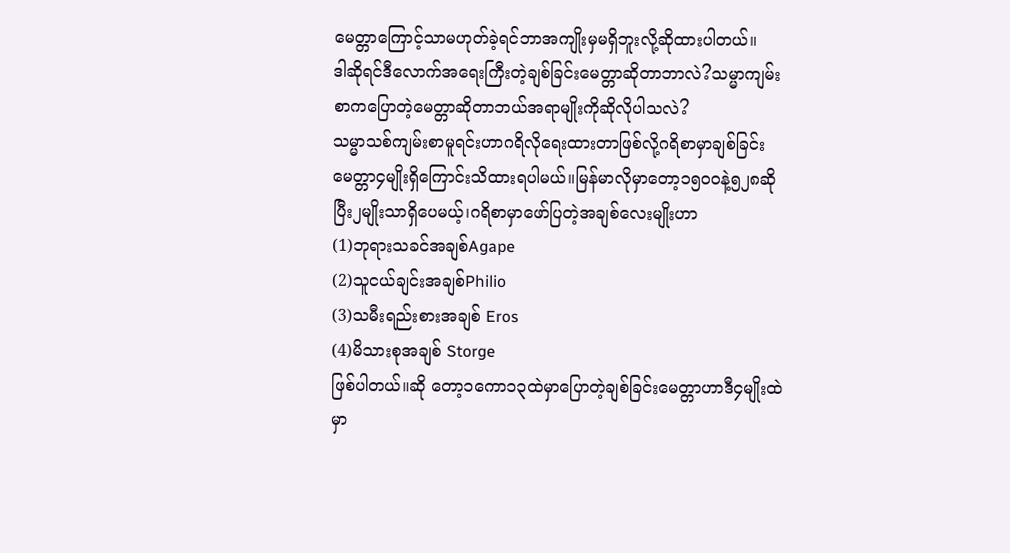မေတ္တာကြောင့်သာမဟုတ်ခဲ့ရင်ဘာအကျိုးမှမရှိဘူးလို့ဆိုထားပါတယ်။
ဒါဆိုရင်ဒီလောက်အရေးကြီးတဲ့ချစ်ခြင်းမေတ္တာဆိုတာဘာလဲ?သမ္မာကျမ်းစာကပြောတဲ့မေတ္တာဆိုတာဘယ်အရာမျိုးကိုဆိုလိုပါသလဲ?
သမ္မာသစ်ကျမ်းစာမူရင်းဟာဂရိလိုရေးထားတာဖြစ်လို့ဂရိစာမှာချစ်ခြင်းမေတ္တာ၄မျိုးရှိကြောင်းသိထားရပါမယ်။မြန်မာလိုမှာတော့၁၅၀၀နဲ့၅၂၈ဆိုပြီး၂မျိုးသာရှိပေမယ့်၊ဂရိစာမှာဖော်ပြတဲ့အချစ်လေးမျိုးဟာ
(1)ဘုရားသခင်အချစ်Agape
(2)သူငယ်ချင်းအချစ်Philio
(3)သမီးရည်းစားအချစ် Eros
(4)မိသားစုအချစ် Storge
ဖြစ်ပါတယ်။ဆို တော့၁ကော၁၃ထဲမှာပြောတဲ့ချစ်ခြင်းမေတ္တာဟာဒီ၄မျိုးထဲမှာ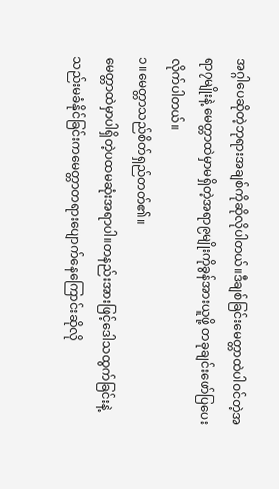အဂ္ဂါပေဆိုတဲ့ဘုရားအချစ်ကိုဆိုလိုပါတယ်။ဒီချစ်ခြင်းမေတ္တာထဲပါဝင်တဲ့အရာ၇မျိုးနဲ့ မေတ္တာထဲမှာမရှိတဲ့အရာ၉မျိုးကိုခွန်အားယူဖို့ တခုချင်းဖော်ပြပေးလိုက်ပါတယ်။
၁။မေတ္တာသည်စိတ်ရှည်တတ်၏။
မေတ္တာထဲမှာပါရှိတဲ့ပထမဆုံးအရာပါ။တနည်းအားဖြင့်ဒေါသထွက်ခြင်းနဲ့သည်းမခံနိုင်ခြင်းကမေတ္တာတရားပျောက်နေကြောင်းဆိုလို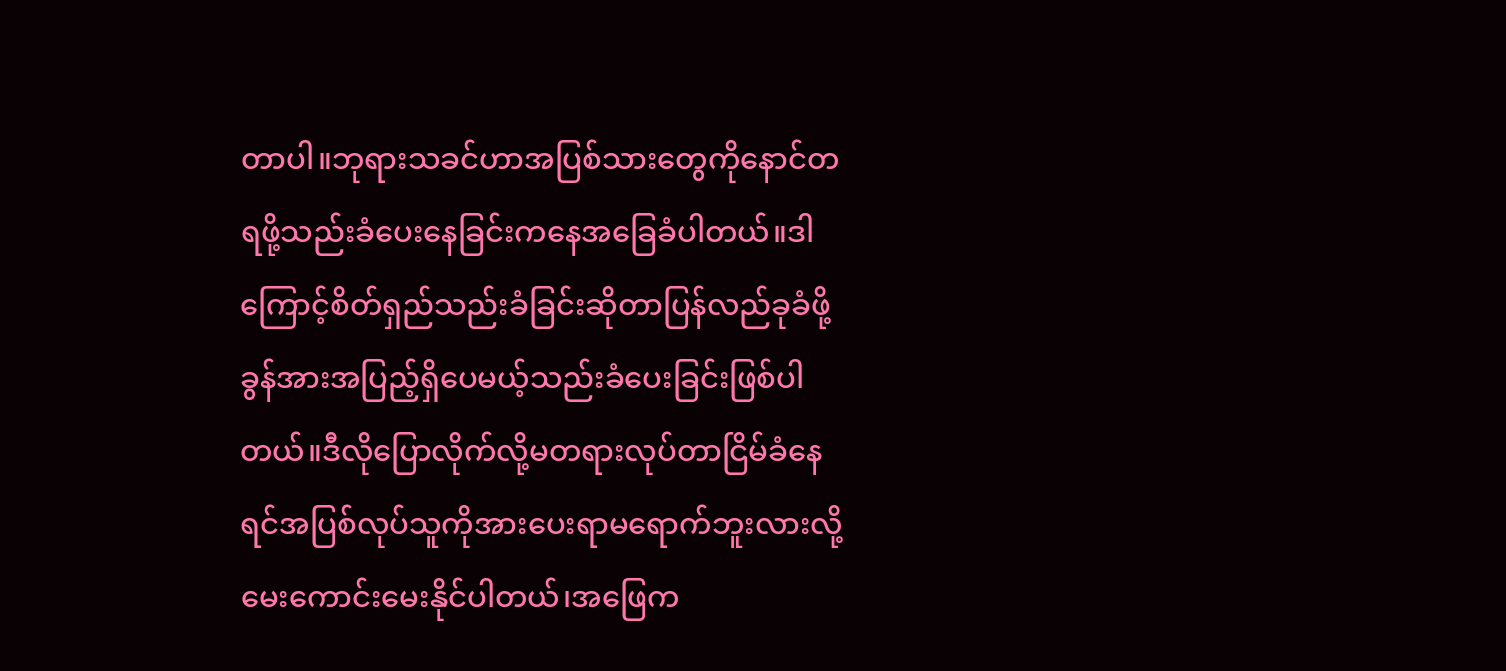တာပါ။ဘုရားသခင်ဟာအပြစ်သားတွေကိုနောင်တရဖို့သည်းခံပေးနေခြင်းကနေအခြေခံပါတယ်။ဒါကြောင့်စိတ်ရှည်သည်းခံခြင်းဆိုတာပြန်လည်ခုခံဖို့ခွန်အားအပြည့်ရှိပေမယ့်သည်းခံပေးခြင်းဖြစ်ပါတယ်။ဒီလိုပြောလိုက်လို့မတရားလုပ်တာငြိမ်ခံနေရင်အပြစ်လုပ်သူကိုအားပေးရာမရောက်ဘူးလားလို့မေးကောင်းမေးနိုင်ပါတယ်၊အဖြေက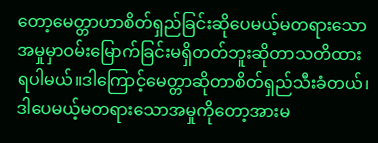တော့မေတ္တာဟာစိတ်ရှည်ခြင်းဆိုပေမယ့်မတရားသောအမှုမှာဝမ်းမြောက်ခြင်းမရှိတတ်ဘူးဆိုတာသတိထားရပါမယ်။ဒါကြောင့်မေတ္တာဆိုတာစိတ်ရှည်သီးခံတယ်၊ဒါပေမယ့်မတရားသောအမှုကိုတော့အားမ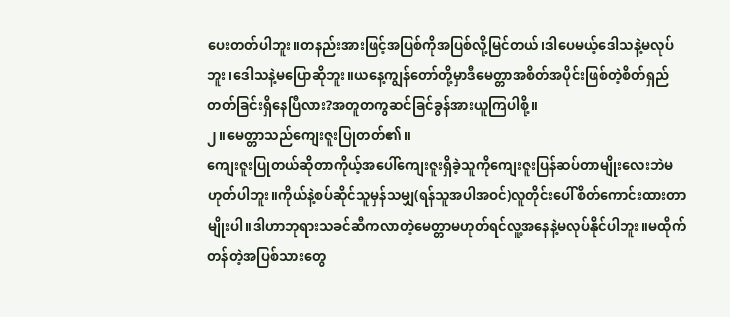ပေးတတ်ပါဘူး။တနည်းအားဖြင့်အပြစ်ကိုအပြစ်လို့မြင်တယ်၊ဒါပေမယ့်ဒေါသနဲ့မလုပ်ဘူး၊ဒေါသနဲ့မပြောဆိုဘူး။ယနေ့ကျွန်တော်တို့မှာဒီမေတ္တာအစိတ်အပိုင်းဖြစ်တဲ့စိတ်ရှည်တတ်ခြင်းရှိနေပြီလား?အတူတကွဆင်ခြင်ခွန်အားယူကြပါစို့။
၂။မေတ္တာသည်ကျေးဇူးပြုတတ်၏။
ကျေးဇူးပြုတယ်ဆိုတာကိုယ့်အပေါ်ကျေးဇူးရှိခဲ့သူကိုကျေးဇူးပြန်ဆပ်တာမျိုးလေးဘဲမဟုတ်ပါဘူး။ကိုယ်နဲ့စပ်ဆိုင်သူမှန်သမျှ(ရန်သူအပါအဝင်)လူတိုင်းပေါ်စိတ်ကောင်းထားတာမျိုးပါ။ဒါဟာဘုရားသခင်ဆီကလာတဲ့မေတ္တာမဟုတ်ရင်လူ့အနေနဲ့မလုပ်နိုင်ပါဘူး။မထိုက်တန်တဲ့အပြစ်သားတွေ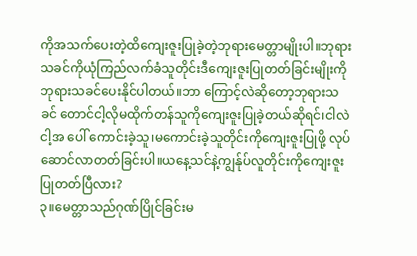ကိုအသက်ပေးတဲ့ထိကျေးဇူးပြုခဲ့တဲ့ဘုရားမေတ္တာမျိုးပါ။ဘုရားသခင်ကိုယုံကြည်လက်ခံသူတိုင်းဒီကျေးဇူးပြုတတ်ခြင်းမျိုးကိုဘုရားသခင်ပေးနိုင်ပါတယ်။ဘာ ကြောင့်လဲဆိုတော့ဘုရားသခင် တောင်ငါ့လိုမထိုက်တန်သူကိုကျေးဇူးပြုခဲ့တယ်ဆိုရင်၊ငါလဲငါ့အ ပေါ် ကောင်းခဲ့သူ၊မကောင်းခဲ့သူတိုင်းကိုကျေးဇူးပြုဖို့ လုပ်ဆောင်လာတတ်ခြင်းပါ။ယနေ့သင်နဲ့ကျွန်ုပ်လူတိုင်းကိုကျေးဇူးပြုတတ်ပြီလား?
၃။မေတ္တာသည်ဂုဏ်ပြိုင်ခြင်းမ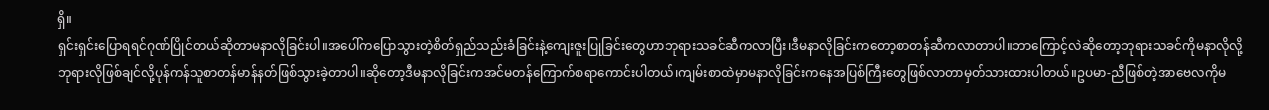ရှိ။
ရှင်းရှင်းပြောရရင်ဂုဏ်ပြိုင်တယ်ဆိုတာမနာလိုခြင်းပါ။အပေါ်ကပြောသွားတဲ့စိတ်ရှည်သည်းခံခြင်းနဲ့ကျေးဇူးပြုခြင်းတွေဟာဘုရားသခင်ဆီကလာပြီး၊ဒီမနာလိုခြင်းကတော့စာတန်ဆီကလာတာပါ။ဘာကြောင့်လဲဆိုတော့ဘုရားသခင်ကိုမနာလိုလို့ဘုရားလိုဖြစ်ချင်လို့ပုန်ကန်သူစာတန်မာန်နတ်ဖြစ်သွားခဲ့တာပါ။ဆိုတော့ဒီမနာလိုခြင်းကအင်မတန်ကြောက်စရာကောင်းပါတယ်၊ကျမ်းစာထဲမှာမနာလိုခြင်းကနေအပြစ်ကြီးတွေဖြစ်လာတာမှတ်သားထားပါတယ်။ဥပမာ-ညီဖြစ်တဲ့အာဗေလကိုမ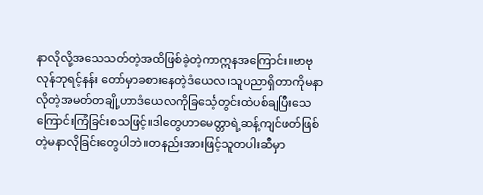နာလိုလို့အသေသတ်တဲ့အထိဖြစ်ခဲ့တဲ့ကာဣနအကြောင်း။ဗာဗုလုန်ဘုရင့်နန်း တော်မှာခစားနေတဲ့ဒံယေလ၊သူပညာရှိတာကိုမနာလိုတဲ့အမတ်တချို့ဟာဒံယေလကိုခြင်္သေ့တွင်းထဲပစ်ချပြီးသေကြောင်းကြံခြင်းစသဖြင့်။ဒါတွေဟာမေတ္တာရဲ့ဆန့်ကျင်ဖတ်ဖြစ်တဲ့မနာလိုခြင်းတွေပါဘဲ။တနည်းအားဖြင့်သူတပါးဆီမှာ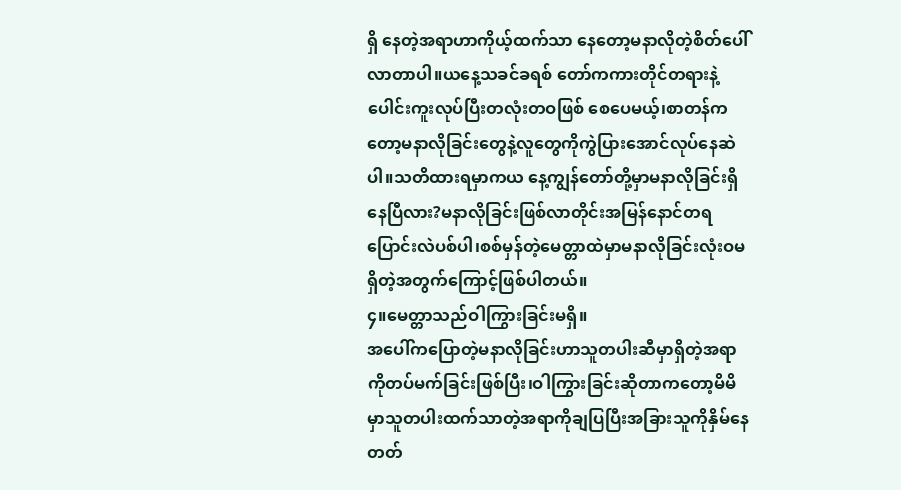ရှိ နေတဲ့အရာဟာကိုယ့်ထက်သာ နေတော့မနာလိုတဲ့စိတ်ပေါ်လာတာပါ။ယနေ့သခင်ခရစ် တော်ကကားတိုင်တရားနဲ့ပေါင်းကူးလုပ်ပြီးတလုံးတဝဖြစ် စေပေမယ့်၊စာတန်ကတော့မနာလိုခြင်းတွေနဲ့လူတွေကိုကွဲပြားအောင်လုပ်နေဆဲပါ။သတိထားရမှာကယ နေ့ကျွန်တော်တို့မှာမနာလိုခြင်းရှိနေပြီလား?မနာလိုခြင်းဖြစ်လာတိုင်းအမြန်နောင်တရပြောင်းလဲပစ်ပါ၊စစ်မှန်တဲ့မေတ္တာထဲမှာမနာလိုခြင်းလုံးဝမရှိတဲ့အတွက်ကြောင့်ဖြစ်ပါတယ်။
၄။မေတ္တာသည်ဝါကြွားခြင်းမရှိ။
အပေါ်ကပြောတဲ့မနာလိုခြင်းဟာသူတပါးဆီမှာရှိတဲ့အရာကိုတပ်မက်ခြင်းဖြစ်ပြီး၊ဝါကြွားခြင်းဆိုတာကတော့မိမိမှာသူတပါးထက်သာတဲ့အရာကိုချပြပြီးအခြားသူကိုနှိမ်နေတတ်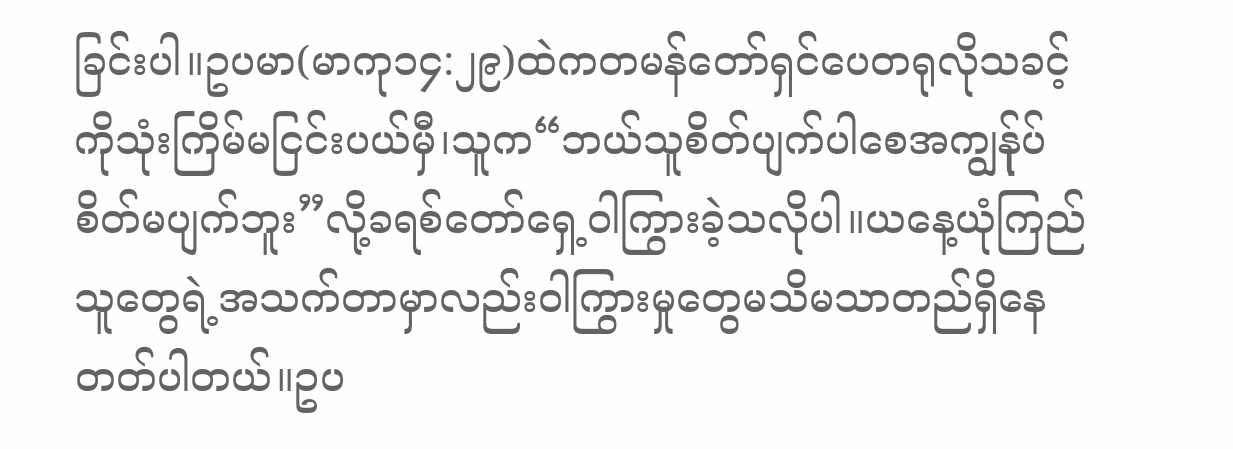ခြင်းပါ။ဥပမာ(မာကု၁၄:၂၉)ထဲကတမန်တော်ရှင်ပေတရုလိုသခင့်ကိုသုံးကြိမ်မငြင်းပယ်မှီ၊သူက“ဘယ်သူစိတ်ပျက်ပါစေအကျွန်ုပ်စိတ်မပျက်ဘူး”လို့ခရစ်တော်ရှေ့ဝါကြွားခဲ့သလိုပါ။ယနေ့ယုံကြည်သူတွေရဲ့အသက်တာမှာလည်းဝါကြွားမှုတွေမသိမသာတည်ရှိနေတတ်ပါတယ်။ဥပ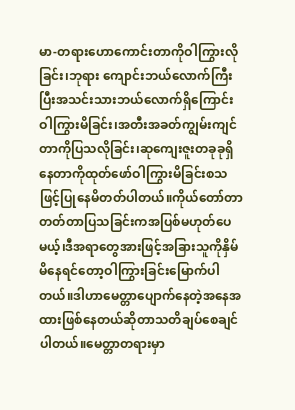မာ-တရားဟောကောင်းတာကိုဝါကြွားလိုခြင်း၊ဘုရား ကျောင်းဘယ်လောက်ကြီးပြီးအသင်းသားဘယ်လောက်ရှိကြောင်းဝါကြွားမိခြင်း၊အတီးအခတ်ကျွမ်းကျင်တာကိုပြသလိုခြင်း၊ဆုကျေးဇူးတခုခုရှိနေတာကိုထုတ်ဖော်ဝါကြွားမိခြင်းစသဖြင့်ပြုနေမိတတ်ပါတယ်။ကိုယ်တော်တာတတ်တာပြသခြင်းကအပြစ်မဟုတ်ပေမယ့်၊ဒီအရာတွေအားဖြင့်အခြားသူကိုနှိမ်မိနေရင်တော့ဝါကြွားခြင်းမြောက်ပါတယ်။ဒါဟာမေတ္တာပျောက်နေတဲ့အနေအထားဖြစ်နေတယ်ဆိုတာသတိချပ်စေချင်ပါတယ်။မေတ္တာတရားမှာ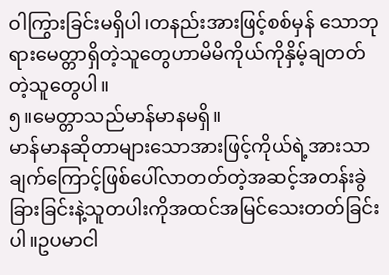ဝါကြွားခြင်းမရှိပါ၊တနည်းအားဖြင့်စစ်မှန် သောဘုရားမေတ္တာရှိတဲ့သူတွေဟာမိမိကိုယ်ကိုနှိမ့်ချတတ်တဲ့သူတွေပါ။
၅။မေတ္တာသည်မာန်မာနမရှိ။
မာန်မာနဆိုတာများသောအားဖြင့်ကိုယ်ရဲ့အားသာချက်ကြောင့်ဖြစ်ပေါ်လာတတ်တဲ့အဆင့်အတန်းခွဲခြားခြင်းနဲ့သူတပါးကိုအထင်အမြင်သေးတတ်ခြင်းပါ။ဥပမာငါ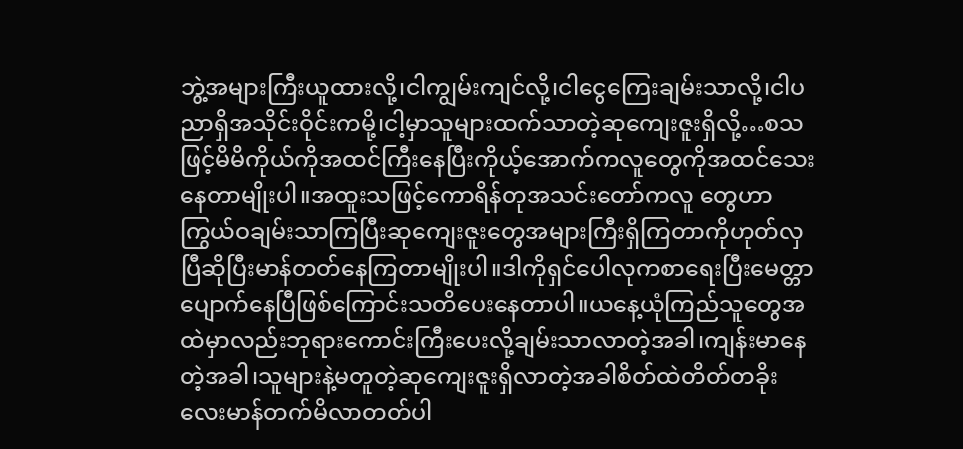ဘွဲ့အများကြီးယူထားလို့၊ငါကျွမ်းကျင်လို့၊ငါငွေကြေးချမ်းသာလို့၊ငါပညာရှိအသိုင်းဝိုင်းကမို့၊ငါ့မှာသူများထက်သာတဲ့ဆုကျေးဇူးရှိလို့…စသဖြင့်မိမိကိုယ်ကိုအထင်ကြီးနေပြီးကိုယ့်အောက်ကလူတွေကိုအထင်သေးနေတာမျိုးပါ။အထူးသဖြင့်ကောရိန်တုအသင်းတော်ကလူ တွေဟာကြွယ်ဝချမ်းသာကြပြီးဆုကျေးဇူးတွေအများကြီးရှိကြတာကိုဟုတ်လှပြီဆိုပြီးမာန်တတ်နေကြတာမျိုးပါ။ဒါကိုရှင်ပေါလုကစာရေးပြီးမေတ္တာပျောက်နေပြီဖြစ်ကြောင်းသတိပေးနေတာပါ။ယနေ့ယုံကြည်သူတွေအထဲမှာလည်းဘုရားကောင်းကြီးပေးလို့ချမ်းသာလာတဲ့အခါ၊ကျန်းမာနေတဲ့အခါ၊သူများနဲ့မတူတဲ့ဆုကျေးဇူးရှိလာတဲ့အခါစိတ်ထဲတိတ်တခိုးလေးမာန်တက်မိလာတတ်ပါ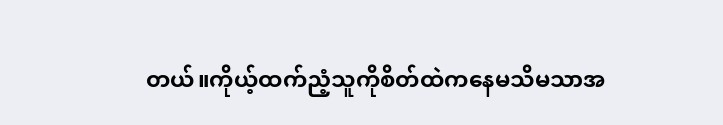တယ်။ကိုယ့်ထက်ညံ့သူကိုစိတ်ထဲကနေမသိမသာအ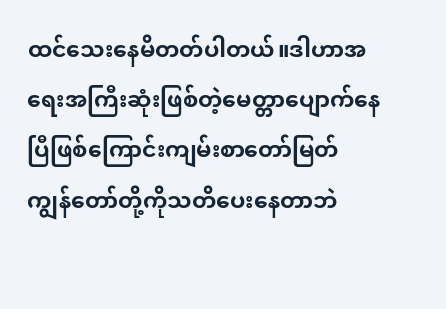ထင်သေးနေမိတတ်ပါတယ်။ဒါဟာအရေးအကြီးဆုံးဖြစ်တဲ့မေတ္တာပျောက်နေပြီဖြစ်ကြောင်းကျမ်းစာတော်မြတ်ကျွန်တော်တို့ကိုသတိပေးနေတာဘဲ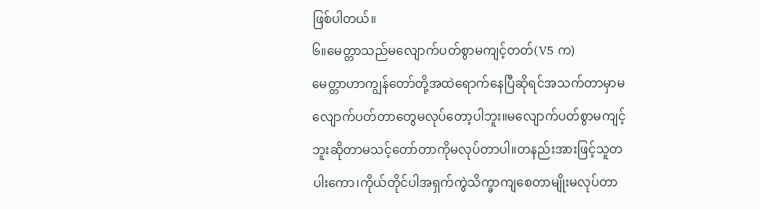ဖြစ်ပါတယ်။
၆။မေတ္တာသည်မလျောက်ပတ်စွာမကျင့်တတ်(V5 က)
မေတ္တာဟာကျွန်တော်တို့အထဲရောက်နေပြီဆိုရင်အသက်တာမှာမလျောက်ပတ်တာတွေမလုပ်တော့ပါဘူး။မလျောက်ပတ်စွာမကျင့်ဘူးဆိုတာမသင့်တော်တာကိုမလုပ်တာပါ။တနည်းအားဖြင့်သူတပါးကော၊ကိုယ်တိုင်ပါအရှက်ကွဲသိက္ခာကျစေတာမျိုးမလုပ်တာ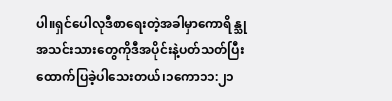ပါ။ရှင်ပေါလုဒီစာရေးတဲ့အခါမှာကောရိန္သုအသင်းသားတွေကိုဒီအပိုင်းနဲ့ပတ်သတ်ပြီးထောက်ပြခဲ့ပါသေးတယ်၊၁ကော၁၁:၂၁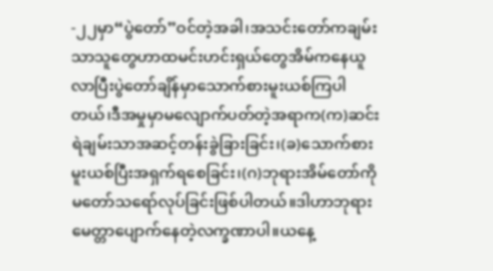-၂၂မှာ“ပွဲတော်”ဝင်တဲ့အခါ၊အသင်းတော်ကချမ်းသာသူတွေဟာထမင်းဟင်းရှယ်တွေအိမ်ကနေယူလာပြီးပွဲတော်ချိန်မှာသောက်စားမူးယစ်ကြပါတယ်၊ဒီအမှုမှာမလျောက်ပတ်တဲ့အရာက(က)ဆင်းရဲချမ်းသာအဆင့်တန်းခွဲခြားခြင်း၊(ခ)သောက်စားမူးယစ်ပြီးအရှက်ရစေခြင်း၊(ဂ)ဘုရားအိမ်တော်ကိုမတော်သရော်လုပ်ခြင်းဖြစ်ပါတယ်။ဒါဟာဘုရားမေတ္တာပျောက်နေတဲ့လက္ခဏာပါ။ယနေ့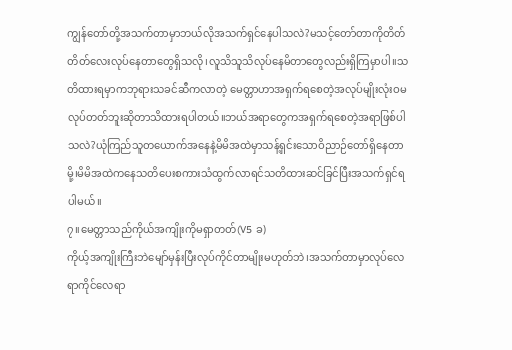ကျွန်တော်တို့အသက်တာမှာဘယ်လိုအသက်ရှင်နေပါသလဲ?မသင့်တော်တာကိုတိတ်တိတ်လေးလုပ်နေတာတွေရှိသလို၊လူသိသူသိလုပ်နေမိတာတွေလည်းရှိကြမှာပါ။သတိထားရမှာကဘုရားသခင်ဆီကလာတဲ့ မေတ္တာဟာအရှက်ရစေတဲ့အလုပ်မျိုးလုံးဝမလုပ်တတ်ဘူးဆိုတာသိထားရပါတယ်။ဘယ်အရာတွေကအရှက်ရစေတဲ့အရာဖြစ်ပါသလဲ?ယုံကြည်သူတယောက်အနေနဲ့မိမိအထဲမှာသန့်ရှင်းသောဝိညာဉ်တော်ရှိနေတာမို့၊မိမိအထဲကနေသတိပေးစကားသံထွက်လာရင်သတိထားဆင်ခြင်ပြီးအသက်ရှင်ရပါမယ်။
၇။မေတ္တာသည်ကိုယ်အကျိုးကိုမရှာတတ်(V5 ခ)
ကိုယ့်အကျိုးကြီးဘဲမျော်မှန်းပြီးလုပ်ကိုင်တာမျိုးမဟုတ်ဘဲ၊အသက်တာမှာလုပ်လေရာကိုင်လေရာ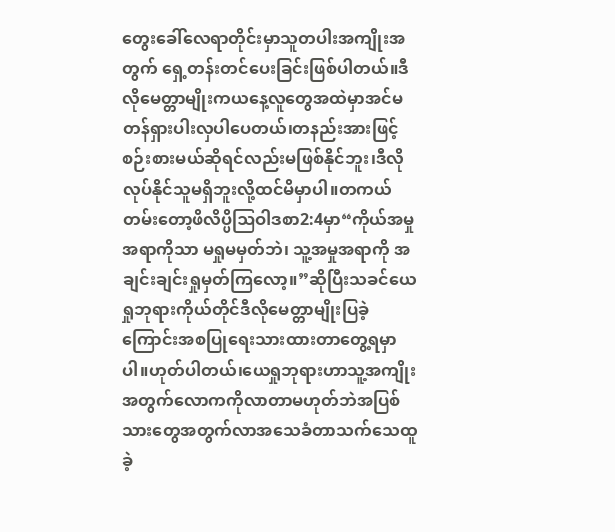တွေးခေါ်လေရာတိုင်းမှာသူတပါးအကျိုးအတွက် ရှေ့တန်းတင်ပေးခြင်းဖြစ်ပါတယ်။ဒီလိုမေတ္တာမျိုးကယနေ့လူတွေအထဲမှာအင်မတန်ရှားပါးလှပါပေတယ်၊တနည်းအားဖြင့်စဉ်းစားမယ်ဆိုရင်လည်းမဖြစ်နိုင်ဘူး၊ဒီလိုလုပ်နိုင်သူမရှိဘူးလို့ထင်မိမှာပါ။တကယ်တမ်းတော့ဖိလိပ္ပိဩဝါဒစာ2:4မှာ“ကိုယ်အမှုအရာကိုသာ မရှုမမှတ်ဘဲ၊ သူ့အမှုအရာကို အချင်းချင်းရှုမှတ်ကြလော့။”ဆိုပြီးသခင်ယေရှုဘုရားကိုယ်တိုင်ဒီလိုမေတ္တာမျိုးပြခဲ့ကြောင်းအစပြုရေးသားထားတာတွေ့ရမှာပါ။ဟုတ်ပါတယ်၊ယေရှုဘုရားဟာသူ့အကျိုးအတွက်လောကကိုလာတာမဟုတ်ဘဲအပြစ်သားတွေအတွက်လာအသေခံတာသက်သေထူခဲ့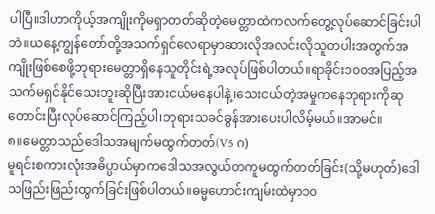ပါပြီ။ဒါဟာကိုယ့်အကျိုးကိုမရှာတတ်ဆိုတဲ့မေတ္တာထဲကလက်တွေ့လုပ်ဆောင်ခြင်းပါဘဲ။ယနေ့ကျွန်တော်တို့အသက်ရှင်လေရာမှာဆားလိုအလင်းလိုသူတပါးအတွက်အကျိုးဖြစ်စေဖို့ဘုရားမေတ္တာရှိနေသူတိုင်းရဲ့အလုပ်ဖြစ်ပါတယ်။ရာခိုင်း၁၀၀အပြည့်အသက်မရှင်နိုင်သေးဘူးဆိုပြီးအားငယ်မနေပါနဲ့၊သေးငယ်တဲ့အမှုကနေဘုရားကိုဆုတောင်းပြီးလုပ်ဆောင်ကြည့်ပါ၊ဘုရားသခင်ခွန်အားပေးပါလိမ့်မယ်။အာမင်။
၈။မေတ္တာသည်ဒေါသအမျက်မထွက်တတ်(V5 ဂ)
မူရင်းစကားလုံးအဓိပ္ပာယ်မှာကဒေါသအလွယ်တကူမထွက်တတ်ခြင်း(သို့မဟုတ်)ဒေါသဖြည်းဖြည်းထွက်ခြင်းဖြစ်ပါတယ်။ဓမ္မဟောင်းကျမ်းထဲမှာ၁၀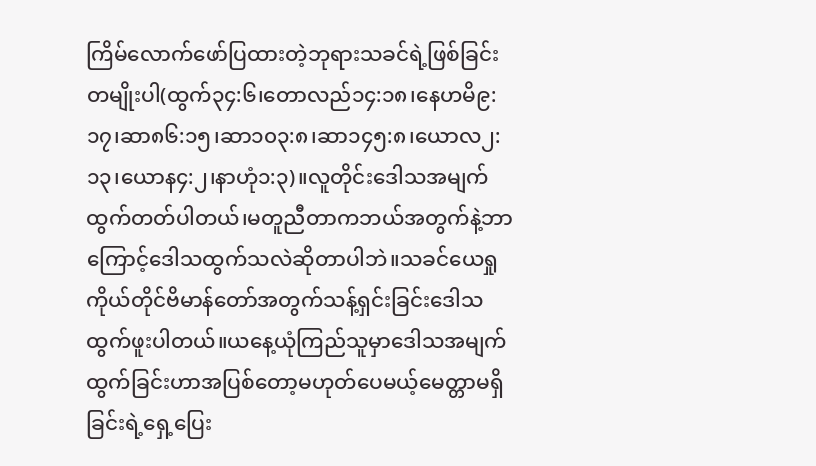ကြိမ်လောက်ဖော်ပြထားတဲ့ဘုရားသခင်ရဲ့ဖြစ်ခြင်းတမျိုးပါ(ထွက်၃၄:၆၊တောလည်၁၄:၁၈၊နေဟမိ၉:၁၇၊ဆာ၈၆:၁၅၊ဆာ၁၀၃:၈၊ဆာ၁၄၅:၈၊ယောလ၂:၁၃၊ယောန၄:၂၊နာဟုံ၁:၃)။လူတိုင်းဒေါသအမျက်ထွက်တတ်ပါတယ်၊မတူညီတာကဘယ်အတွက်နဲ့ဘာကြောင့်ဒေါသထွက်သလဲဆိုတာပါဘဲ။သခင်ယေရှုကိုယ်တိုင်ဗိမာန်တော်အတွက်သန့်ရှင်းခြင်းဒေါသထွက်ဖူးပါတယ်။ယနေ့ယုံကြည်သူမှာဒေါသအမျက်ထွက်ခြင်းဟာအပြစ်တော့မဟုတ်ပေမယ့်မေတ္တာမရှိခြင်းရဲ့ရှေ့ပြေး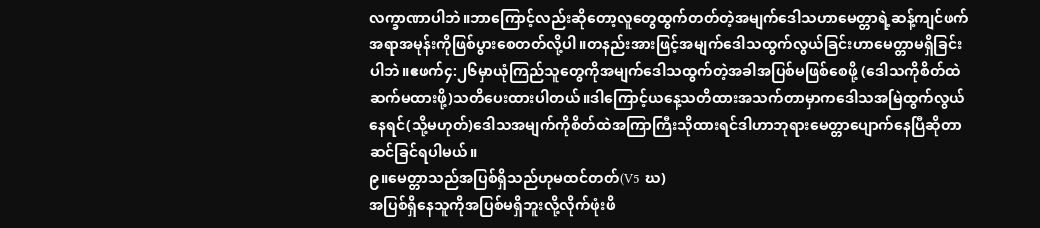လက္ခာဏာပါဘဲ။ဘာကြောင့်လည်းဆိုတော့လူတွေထွက်တတ်တဲ့အမျက်ဒေါသဟာမေတ္တာရဲ့ဆန့်ကျင်ဖက်အရာအမုန်းကိုဖြစ်ပွားစေတတ်လို့ပါ။တနည်းအားဖြင့်အမျက်ဒေါသထွက်လွယ်ခြင်းဟာမေတ္တာမရှိခြင်းပါဘဲ။ဧဖက်၄:၂၆မှာယုံကြည်သူတွေကိုအမျက်ဒေါသထွက်တဲ့အခါအပြစ်မဖြစ်စေဖို့ (ဒေါသကိုစိတ်ထဲဆက်မထားဖို့)သတိပေးထားပါတယ်။ဒါကြောင့်ယနေ့သတိထားအသက်တာမှာကဒေါသအမြဲထွက်လွယ်နေရင်(သို့မဟုတ်)ဒေါသအမျက်ကိုစိတ်ထဲအကြာကြီးသိုထားရင်ဒါဟာဘုရားမေတ္တာပျောက်နေပြီဆိုတာဆင်ခြင်ရပါမယ်။
၉။မေတ္တာသည်အပြစ်ရှိသည်ဟုမထင်တတ်(V5 ဃ)
အပြစ်ရှိနေသူကိုအပြစ်မရှိဘူးလို့လိုက်ဖုံးဖိ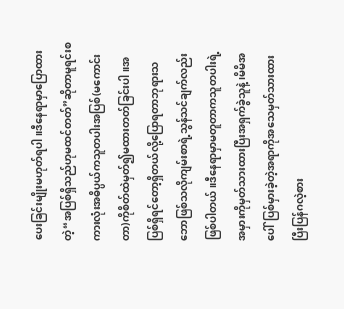ပေးခြင်းမျိုးမဟုတ်ရပါ။ဒီနေရာမှာပြောထားတဲ့“အပြစ်ရှိသည်ဟုမထင်တတ်”ဆိုတာမူရင်းစကားလုံးအဓိပ္ပယ်ကသူတပါးအပြစ်(မကောင်းတာ)ကိုစိတ်ထဲမှတ်၍မထားတတ်ခြင်းပါ။အပြစ်ရှိရင်တော့ရှိတယ်လို့ပြောရတာဘုရားသဘောဖြစ်သလိုကျမ်းစာရဲ့သွန်သင်ချက်လည်းဖြစ်ပါတယ်။ဒီနေရာမှာမတူတာကသူတပါးရဲ့အမှားကိုမှတ်သားထားပြီးအရှက်ခွဲသူနဲ့၊မိမိအပေါ်ပြစ်မှားခဲ့တဲ့အရာကိုအသေမှတ်သားထားပြီးပြန်ဂလဲ့စား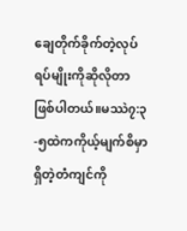ချေတိုက်ခိုက်တဲ့လုပ်ရပ်မျိုးကိုဆိုလိုတာဖြစ်ပါတယ်။မဿဲ၇:၃-၅ထဲကကိုယ့်မျက်စိမှာရှိတဲ့တံကျင်ကို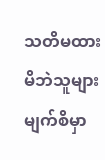သတိမထားမိဘဲသူများမျက်စိမှာ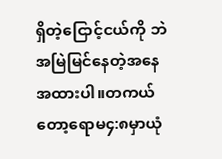ရှိတဲ့ငြောင့်ငယ်ကို ဘဲအမြဲမြင်နေတဲ့အနေအထားပါ။တကယ်တော့ရောမ၄:၈မှာယုံ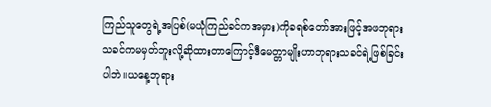ကြည်သူတွေရဲ့အပြစ်(မယုံကြည်ခင်ကအမှား)ကိုခရစ်တော်အားဖြင့်အဖဘုရားသခင်ကမမှတ်ဘူးလို့ဆိုထားတာကြောင့်ဒီမေတ္တာမျိုးဟာဘုရားသခင်ရဲ့ဖြစ်ခြင်းပါဘဲ။ယနေ့ဘုရား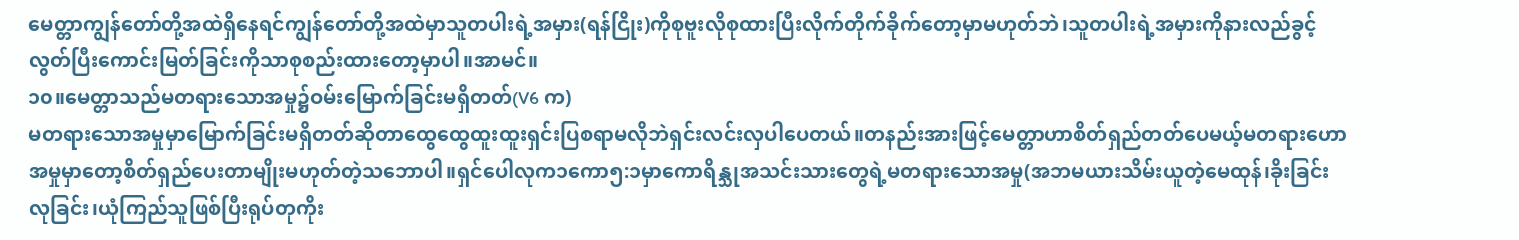မေတ္တာကျွန်တော်တို့အထဲရှိနေရင်ကျွန်တော်တို့အထဲမှာသူတပါးရဲ့အမှား(ရန်ငြိုး)ကိုစုဗူးလိုစုထားပြီးလိုက်တိုက်ခိုက်တော့မှာမဟုတ်ဘဲ၊သူတပါးရဲ့အမှားကိုနားလည်ခွင့်လွတ်ပြီးကောင်းမြတ်ခြင်းကိုသာစုစည်းထားတော့မှာပါ။အာမင်။
၁၀။မေတ္တာသည်မတရားသောအမှု၌ဝမ်းမြောက်ခြင်းမရှိတတ်(V6 က)
မတရားသောအမှုမှာမြောက်ခြင်းမရှိတတ်ဆိုတာထွေထွေထူးထူးရှင်းပြစရာမလိုဘဲရှင်းလင်းလှပါပေတယ်။တနည်းအားဖြင့်မေတ္တာဟာစိတ်ရှည်တတ်ပေမယ့်မတရားဟောအမှုမှာတော့စိတ်ရှည်ပေးတာမျိုးမဟုတ်တဲ့သဘောပါ။ရှင်ပေါလုက၁ကော၅:၁မှာကောရိန္သုအသင်းသားတွေရဲ့မတရားသောအမှု(အဘမယားသိမ်းယူတဲ့မေထုန်၊ခိုးခြင်းလုခြင်း၊ယုံကြည်သူဖြစ်ပြီးရုပ်တုကိုး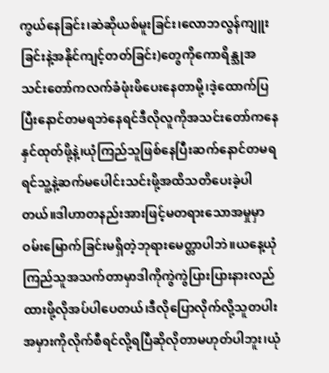ကွယ်နေခြင်း၊ဆဲဆိုယစ်မူးခြင်း၊လောဘလွန်ကျူးခြင်းနဲ့အနိုင်ကျင့်တတ်ခြင်း)တွေကိုကောရိန္သုအသင်းတော်ကလက်ခံဖုံးဖိပေးနေတာမို့၊ဒဲ့ထောက်ပြပြီးနောင်တမရဘဲနေရင်ဒီလိုလူကိုအသင်းတော်ကနေနှင်ထုတ်ဖို့နဲ့၊ယုံကြည်သူဖြစ်နေပြီးဆက်နောင်တမရရင်သူ့နဲ့ဆက်မပေါင်းသင်းဖို့အထိသတိပေးခဲ့ပါတယ်။ဒါဟာတနည်းအားဖြင့်မတရားသောအမှုမှာဝမ်းမြောက်ခြင်းမရှိတဲ့ဘုရားမေတ္တာပါဘဲ။ယနေ့ယုံကြည်သူအသက်တာမှာဒါကိုကွဲကွဲပြားပြားနားလည်ထားဖို့လိုအပ်ပါပေတယ်၊ဒီလိုပြောလိုက်လို့သူတပါးအမှားကိုလိုက်စီရင်လို့ရပြီဆိုလိုတာမဟုတ်ပါဘူး၊ယုံ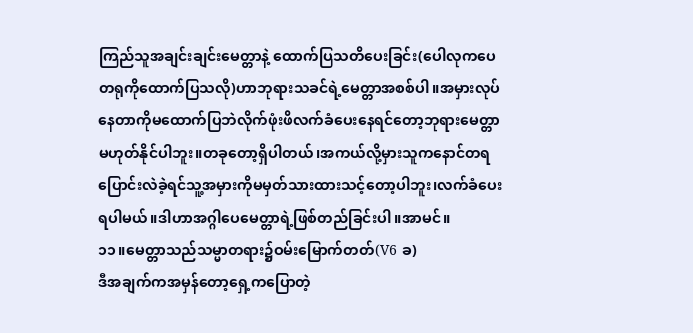ကြည်သူအချင်းချင်းမေတ္တာနဲ့ ထောက်ပြသတိပေးခြင်း(ပေါလုကပေတရုကိုထောက်ပြသလို)ဟာဘုရားသခင်ရဲ့မေတ္တာအစစ်ပါ။အမှားလုပ်နေတာကိုမထောက်ပြဘဲလိုက်ဖုံးဖိလက်ခံပေးနေရင်တော့ဘုရားမေတ္တာမဟုတ်နိုင်ပါဘူး။တခုတော့ရှိပါတယ်၊အကယ်လို့မှားသူကနောင်တရပြောင်းလဲခဲ့ရင်သူ့အမှားကိုမမှတ်သားထားသင့်တော့ပါဘူး၊လက်ခံပေးရပါမယ်။ဒါဟာအဂ္ဂါပေမေတ္တာရဲ့ဖြစ်တည်ခြင်းပါ။အာမင်။
၁၁။မေတ္တာသည်သမ္မာတရား၌ဝမ်းမြောက်တတ်(V6 ခ)
ဒီအချက်ကအမှန်တော့ရှေ့ကပြောတဲ့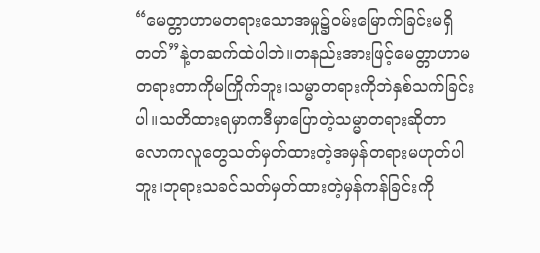“မေတ္တာဟာမတရားသောအမှု၌ဝမ်းမြောက်ခြင်းမရှိတတ်”နဲ့တဆက်ထဲပါဘဲ။တနည်းအားဖြင့်မေတ္တာဟာမတရားတာကိုမကြိုက်ဘူး၊သမ္မာတရားကိုဘဲနှစ်သက်ခြင်းပါ။သတိထားရမှာကဒီမှာပြောတဲ့သမ္မာတရားဆိုတာလောကလူတွေသတ်မှတ်ထားတဲ့အမှန်တရားမဟုတ်ပါဘူး၊ဘုရားသခင်သတ်မှတ်ထားတဲ့မှန်ကန်ခြင်းကို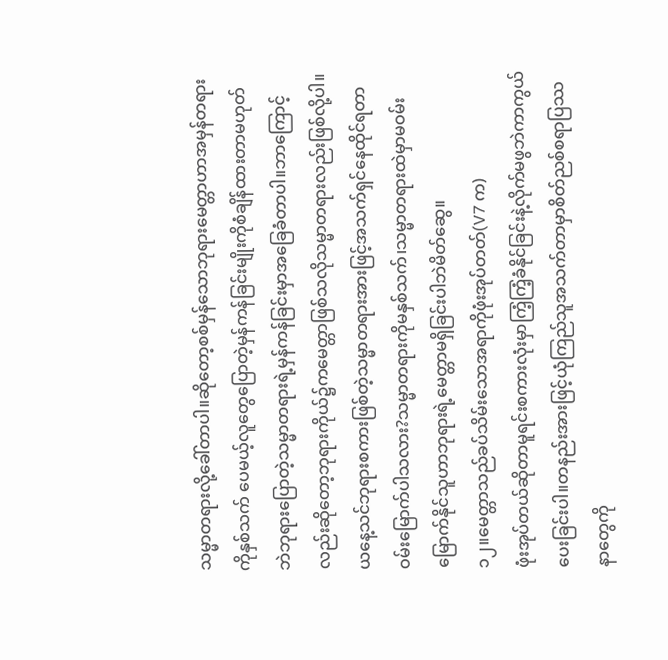သမ္မာတရားလို့ခေါ်တာပါ။ဆိုတော့စစ်မှန်သောဘုရားမေတ္တာဟာအမှန်တရားကိုနှစ်သက် ပေမယ့်လူတွေပြောတဲ့မှန်ကန်ခြင်းမျိုးကိုစံချိန်ထားတာမဟုတ်ဘဲဘုရားပြောတဲ့သမ္မာတရားရဲ့မှန်ကန်ခြင်းမှာအခြေခံတာပါ။ဘာကြောင့်လည်းဆိုတော့ဘုရားကိုယ်၌ကမေတ္တာဖြစ်သလိုသမ္မာတရားလည်းဖြစ်လို့ပါ။ယနေ့သင်ဘုရားစကားဖြစ်တဲ့သမ္မာတရားအားဖြင့်အသက်ရှင်နေထိုင်ရတာဝမ်းမြောက်ပါသလား?သမ္မာတရားကိုမနှစ်သက်၊သမ္မာတရားထဲမှာမဝမ်းမြောက်နိုင်သူဟာဘုရားရဲ့မေတ္တာမရှိခြင်းပါဘဲမိတ်ဆွေ။
၁၂။မေတ္တာသည်ခပ်သိမ်းသောအရာကိုဖုံးအုပ်တတ်(V7 က)
ဖုံးအုပ်တယ်ဆိုတာမူရင်းစကားလုံးမှာကြံ့ကြံ့ခံနိုင်ခြင်းနဲ့လိုက်မဖွဘဲကာကွယ်ပေးခြင်းပါ။တနည်းအားဖြင့်ယုံကြည်သူအသက်တာမှာစိတ်ညစ်စရာပြဿနာတွေကို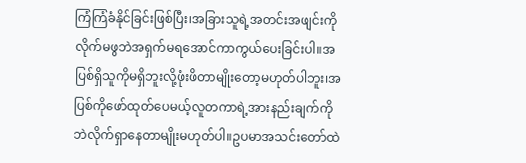ကြံကြံခံနိုင်ခြင်းဖြစ်ပြီး၊အခြားသူရဲ့အတင်းအဖျင်းကိုလိုက်မဖွဘဲအရှက်မရအောင်ကာကွယ်ပေးခြင်းပါ။အပြစ်ရှိသူကိုမရှိဘူးလို့ဖုံးဖိတာမျိုးတော့မဟုတ်ပါဘူး၊အပြစ်ကိုဖော်ထုတ်ပေမယ့်လူတကာရဲ့အားနည်းချက်ကိုဘဲလိုက်ရှာနေတာမျိုးမဟုတ်ပါ။ဥပမာအသင်းတော်ထဲ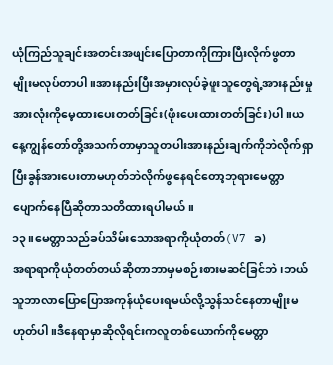ယုံကြည်သူချင်းအတင်းအဖျင်းပြောတာကိုကြားပြီးလိုက်ဖွတာမျိုးမလုပ်တာပါ။အားနည်းပြီးအမှားလုပ်ခဲ့ဖူးသူတွေရဲ့အားနည်းမှုအားလုံးကိုမေ့ထားပေးတတ်ခြင်း(ဖုံးပေးထားတတ်ခြင်း)ပါ။ယနေ့ကျွန်တော်တို့အသက်တာမှာသူတပါးအားနည်းချက်ကိုဘဲလိုက်ရှာပြီးခွန်အားပေးတာမဟုတ်ဘဲလိုက်ဖွနေရင်တော့ဘုရားမေတ္တာပျောက်နေပြီဆိုတာသတိထားရပါမယ်။
၁၃။မေတ္တာသည်ခပ်သိမ်းသောအရာကိုယုံတတ်(V7 ခ)
အရာရာကိုယုံတတ်တယ်ဆိုတာဘာမှမစဉ်းစားမဆင်ခြင်ဘဲ၊ဘယ်သူဘာလာပြောပြောအကုန်ယုံပေးရမယ်လို့သွန်သင်နေတာမျိုးမဟုတ်ပါ။ဒီနေရာမှာဆိုလိုရင်းကလူတစ်ယောက်ကိုမေတ္တာ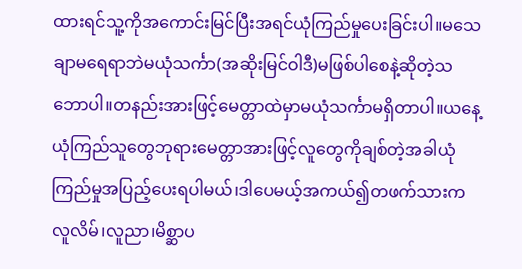ထားရင်သူ့ကိုအကောင်းမြင်ပြီးအရင်ယုံကြည်မှုပေးခြင်းပါ။မသေချာမရေရာဘဲမယုံသင်္ကာ(အဆိုးမြင်ဝါဒီ)မဖြစ်ပါစေနဲ့ဆိုတဲ့သဘောပါ။တနည်းအားဖြင့်မေတ္တာထဲမှာမယုံသင်္ကာမရှိတာပါ။ယနေ့ယုံကြည်သူတွေဘုရားမေတ္တာအားဖြင့်လူတွေကိုချစ်တဲ့အခါယုံကြည်မှုအပြည့်ပေးရပါမယ်၊ဒါပေမယ့်အကယ်၍တဖက်သားကလူလိမ်၊လူညာ၊မိစ္ဆာပ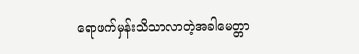ရောဖက်မှန်းသိသာလာတဲ့အခါမေတ္တာ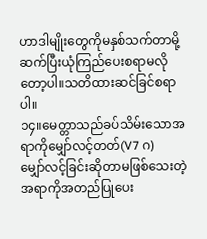ဟာဒါမျိုးတွေကိုမနှစ်သက်တာမို့ဆက်ပြီးယုံကြည်ပေးစရာမလိုတော့ပါ။သတိထားဆင်ခြင်စရာပါ။
၁၄။မေတ္တာသည်ခပ်သိမ်းသောအရာကိုမျှော်လင့်တတ်(V7 ဂ)
မျှော်လင့်ခြင်းဆိုတာမဖြစ်သေးတဲ့အရာကိုအတည်ပြုပေး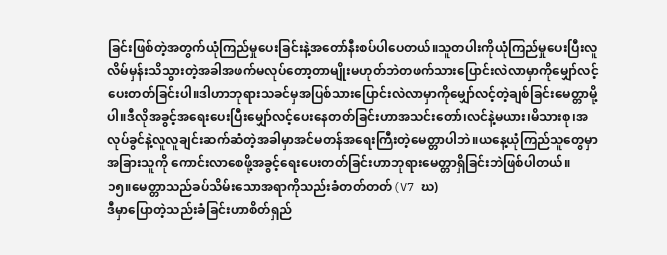ခြင်းဖြစ်တဲ့အတွက်ယုံကြည်မှုပေးခြင်းနဲ့အတော်နီးစပ်ပါပေတယ်။သူတပါးကိုယုံကြည်မှုပေးပြီးလူလိမ်မှန်းသိသွားတဲ့အခါအဖက်မလုပ်တော့တာမျိုးမဟုတ်ဘဲတဖက်သားပြောင်းလဲလာမှာကိုမျှော်လင့်ပေးတတ်ခြင်းပါ။ဒါဟာဘုရားသခင်မှအပြစ်သားပြောင်းလဲလာမှာကိုမျှော်လင့်တဲ့ချစ်ခြင်းမေတ္တာမို့ပါ။ဒီလိုအခွင့်အရေးပေးပြီးမျှော်လင့်ပေးနေတတ်ခြင်းဟာအသင်းတော်၊လင်နဲ့မယား၊မိသားစု၊အလုပ်ခွင်နဲ့လူလူချင်းဆက်ဆံတဲ့အခါမှာအင်မတန်အရေးကြီးတဲ့မေတ္တာပါဘဲ။ယနေ့ယုံကြည်သူတွေမှာအခြားသူကို ကောင်းလာစေဖို့အခွင့်ရေးပေးတတ်ခြင်းဟာဘုရားမေတ္တာရှိခြင်းဘဲဖြစ်ပါတယ်။
၁၅။မေတ္တာသည်ခပ်သိမ်းသောအရာကိုသည်းခံတတ်တတ်(V7 ဃ)
ဒီမှာပြောတဲ့သည်းခံခြင်းဟာစိတ်ရှည်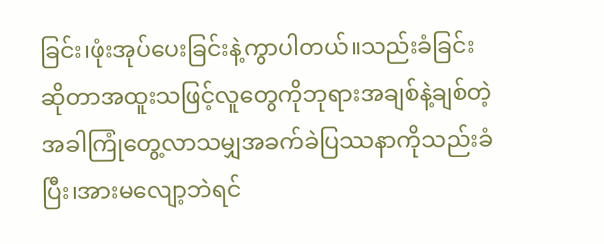ခြင်း၊ဖုံးအုပ်ပေးခြင်းနဲ့ကွာပါတယ်။သည်းခံခြင်းဆိုတာအထူးသဖြင့်လူတွေကိုဘုရားအချစ်နဲ့ချစ်တဲ့အခါကြုံတွေ့လာသမျှအခက်ခဲပြဿနာကိုသည်းခံပြီး၊အားမလျော့ဘဲရင်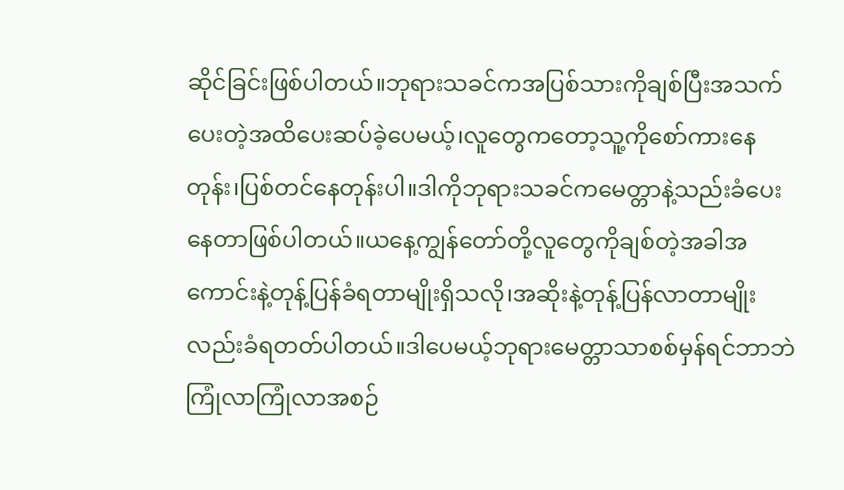ဆိုင်ခြင်းဖြစ်ပါတယ်။ဘုရားသခင်ကအပြစ်သားကိုချစ်ပြီးအသက်ပေးတဲ့အထိပေးဆပ်ခဲ့ပေမယ့်၊လူတွေကတော့သူ့ကိုစော်ကားနေတုန်း၊ပြစ်တင်နေတုန်းပါ။ဒါကိုဘုရားသခင်ကမေတ္တာနဲ့သည်းခံပေးနေတာဖြစ်ပါတယ်။ယနေ့ကျွန်တော်တို့လူတွေကိုချစ်တဲ့အခါအကောင်းနဲ့တုန့်ပြန်ခံရတာမျိုးရှိသလို၊အဆိုးနဲ့တုန့်ပြန်လာတာမျိုးလည်းခံရတတ်ပါတယ်။ဒါပေမယ့်ဘုရားမေတ္တာသာစစ်မှန်ရင်ဘာဘဲကြုံလာကြုံလာအစဉ်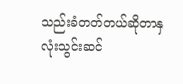သည်းခံတတ်တယ်ဆိုတာနှလုံးသွင်းဆင်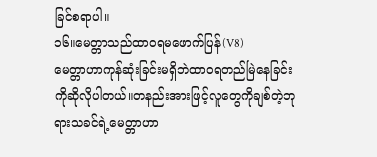ခြင်စရာပါ။
၁၆။မေတ္တာသည်ထာဝရမဖောက်ပြန်(V8)
မေတ္တာဟာကုန်ဆုံးခြင်းမရှိဘဲထာဝရတည်မြဲနေခြင်းကိုဆိုလိုပါတယ်။တနည်းအားဖြင့်လူတွေကိုချစ်တဲ့ဘုရားသခင်ရဲ့မေတ္တာဟာ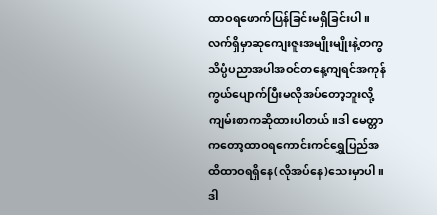ထာဝရဖောက်ပြန်ခြင်းမရှိခြင်းပါ။လက်ရှိမှာဆုကျေးဇူးအမျိုးမျိုးနဲ့တကွသိပ္ပံပညာအပါအဝင်တနေ့ကျရင်အကုန်ကွယ်ပျောက်ပြီးမလိုအပ်တော့ဘူးလို့ကျမ်းစာကဆိုထားပါတယ်။ဒါ မေတ္တာကတော့ထာဝရကောင်းကင်ရွှေပြည်အထိထာဝရရှိနေ(လိုအပ်နေ)သေးမှာပါ။ဒါ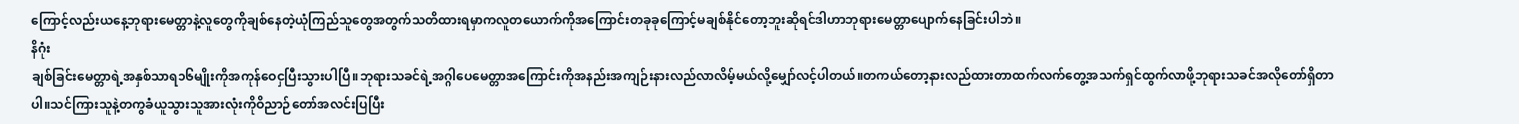ကြောင့်လည်းယနေ့ဘုရားမေတ္တာနဲ့လူတွေကိုချစ်နေတဲ့ယုံကြည်သူတွေအတွက်သတိထားရမှာကလူတယောက်ကိုအကြောင်းတခုခုကြောင့်မချစ်နိုင်တော့ဘူးဆိုရင်ဒါဟာဘုရားမေတ္တာပျောက်နေခြင်းပါဘဲ။
နိဂုံး
ချစ်ခြင်းမေတ္တာရဲ့အနှစ်သာရ၁၆မျိုးကိုအကုန်ဝေငှပြီးသွားပါပြီ။ဘုရားသခင်ရဲ့အဂ္ဂါပေမေတ္တာအကြောင်းကိုအနည်းအကျဉ်းနားလည်လာလိမ့်မယ်လို့မျှော်လင့်ပါတယ်။တကယ်တော့နားလည်ထားတာထက်လက်တွေ့အသက်ရှင်ထွက်လာဖို့ဘုရားသခင်အလိုတော်ရှိတာပါ။သင်ကြားသူနဲ့တကွခံယူသွားသူအားလုံးကိုဝိညာဉ်တော်အလင်းပြပြီး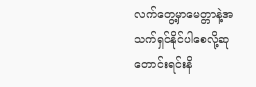လက်တွေ့မှာမေတ္တာနဲ့အသက်ရှင်နိုင်ပါစေလို့ဆုတောင်းရင်းနိ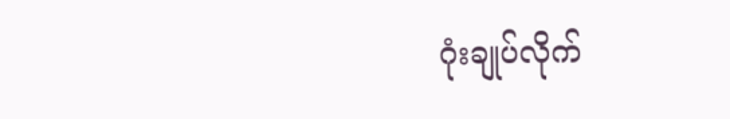ဂုံးချုပ်လိုက်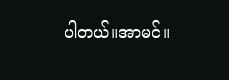ပါတယ်။အာမင်။